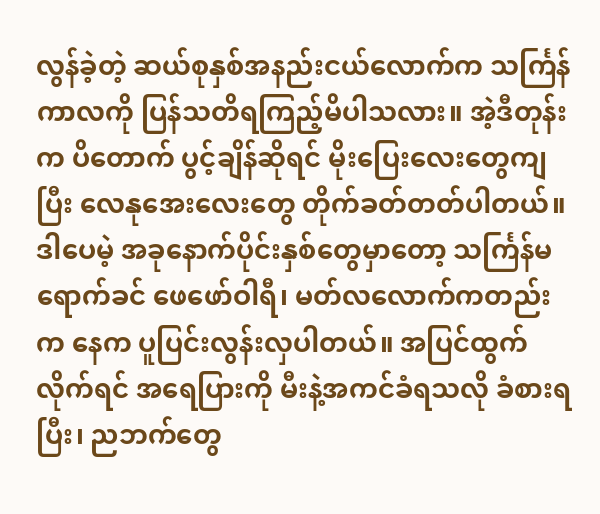လွန်ခဲ့တဲ့ ဆယ်စုနှစ်အနည်းငယ်လောက်က သင်္ကြန်ကာလကို ပြန်သတိရကြည့်မိပါသလား။ အဲ့ဒီတုန်းက ပိတောက် ပွင့်ချိန်ဆိုရင် မိုးပြေးလေးတွေကျပြီး လေနုအေးလေးတွေ တိုက်ခတ်တတ်ပါတယ်။ ဒါပေမဲ့ အခုနောက်ပိုင်းနှစ်တွေမှာတော့ သင်္ကြန်မရောက်ခင် ဖေဖော်ဝါရီ၊ မတ်လလောက်ကတည်းက နေက ပူပြင်းလွန်းလှပါတယ်။ အပြင်ထွက်လိုက်ရင် အရေပြားကို မီးနဲ့အကင်ခံရသလို ခံစားရပြီး၊ ညဘက်တွေ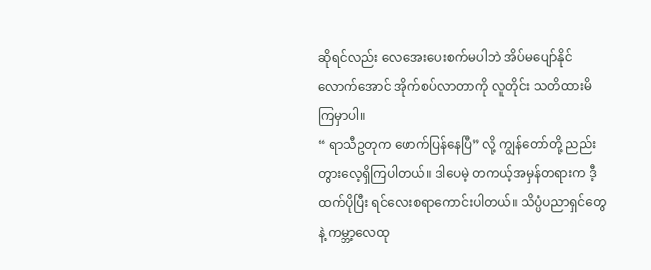ဆိုရင်လည်း လေအေးပေးစက်မပါဘဲ အိပ်မပျော်နိုင်လောက်အောင် အိုက်စပ်လာတာကို လူတိုင်း သတိထားမိကြမှာပါ။
“ ရာသီဥတုက ဖောက်ပြန်နေပြီ” လို့ ကျွန်တော်တို့ ညည်းတွားလေ့ရှိကြပါတယ်။ ဒါပေမဲ့ တကယ့်အမှန်တရားက ဒီ့ထက်ပိုပြီး ရင်လေးစရာကောင်းပါတယ်။ သိပ္ပံပညာရှင်တွေနဲ့ ကမ္ဘာ့လေထု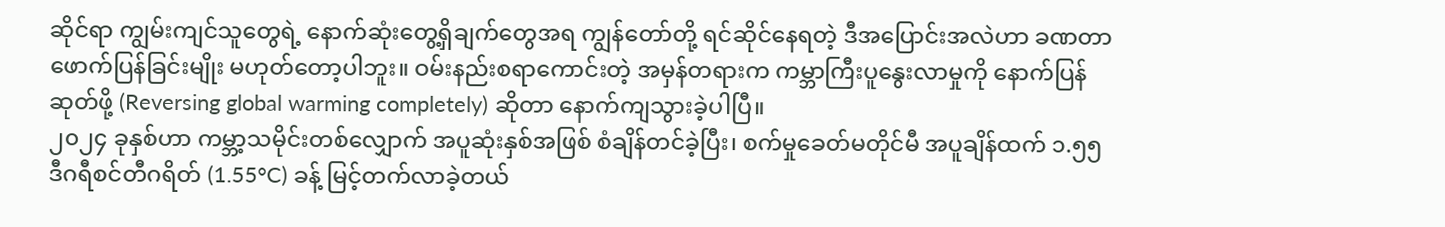ဆိုင်ရာ ကျွမ်းကျင်သူတွေရဲ့ နောက်ဆုံးတွေ့ရှိချက်တွေအရ ကျွန်တော်တို့ ရင်ဆိုင်နေရတဲ့ ဒီအပြောင်းအလဲဟာ ခဏတာ ဖောက်ပြန်ခြင်းမျိုး မဟုတ်တော့ပါဘူး။ ဝမ်းနည်းစရာကောင်းတဲ့ အမှန်တရားက ကမ္ဘာကြီးပူနွေးလာမှုကို နောက်ပြန်ဆုတ်ဖို့ (Reversing global warming completely) ဆိုတာ နောက်ကျသွားခဲ့ပါပြီ။
၂၀၂၄ ခုနှစ်ဟာ ကမ္ဘာ့သမိုင်းတစ်လျှောက် အပူဆုံးနှစ်အဖြစ် စံချိန်တင်ခဲ့ပြီး၊ စက်မှုခေတ်မတိုင်မီ အပူချိန်ထက် ၁.၅၅ ဒီဂရီစင်တီဂရိတ် (1.55°C) ခန့် မြင့်တက်လာခဲ့တယ်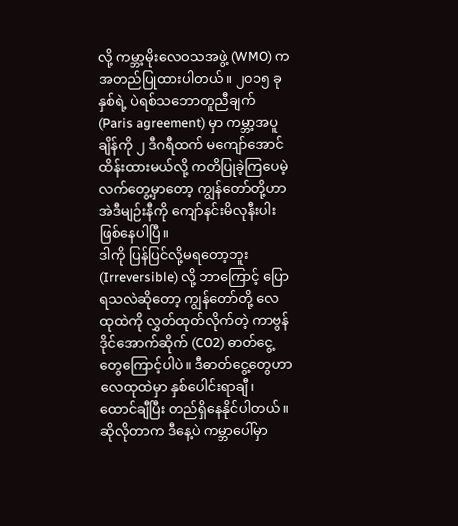လို့ ကမ္ဘာ့မိုးလေဝသအဖွဲ့ (WMO) က အတည်ပြုထားပါတယ်။ ၂၀၁၅ ခုနှစ်ရဲ့ ပဲရစ်သဘောတူညီချက် (Paris agreement) မှာ ကမ္ဘာ့အပူချိန်ကို ၂ ဒီဂရီထက် မကျော်အောင် ထိန်းထားမယ်လို့ ကတိပြုခဲ့ကြပေမဲ့ လက်တွေ့မှာတော့ ကျွန်တော်တို့ဟာ အဲဒီမျဉ်းနီကို ကျော်နင်းမိလုနီးပါး ဖြစ်နေပါပြီ။
ဒါကို ပြန်ပြင်လို့မရတော့ဘူး (Irreversible) လို့ ဘာကြောင့် ပြောရသလဲဆိုတော့ ကျွန်တော်တို့ လေထုထဲကို လွှတ်ထုတ်လိုက်တဲ့ ကာဗွန်ဒိုင်အောက်ဆိုက် (CO2) ဓာတ်ငွေ့တွေကြောင့်ပါပဲ။ ဒီဓာတ်ငွေ့တွေဟာ လေထုထဲမှာ နှစ်ပေါင်းရာချီ၊ ထောင်ချီပြီး တည်ရှိနေနိုင်ပါတယ်။ ဆိုလိုတာက ဒီနေ့ပဲ ကမ္ဘာပေါ်မှာ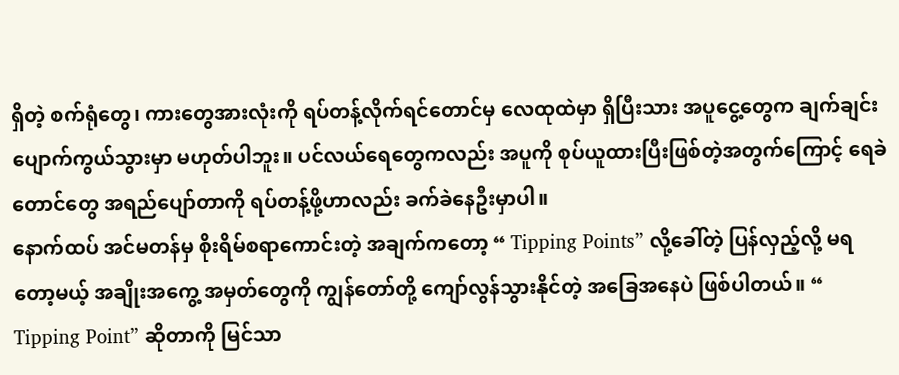ရှိတဲ့ စက်ရုံတွေ၊ ကားတွေအားလုံးကို ရပ်တန့်လိုက်ရင်တောင်မှ လေထုထဲမှာ ရှိပြီးသား အပူငွေ့တွေက ချက်ချင်း ပျောက်ကွယ်သွားမှာ မဟုတ်ပါဘူး။ ပင်လယ်ရေတွေကလည်း အပူကို စုပ်ယူထားပြီးဖြစ်တဲ့အတွက်ကြောင့် ရေခဲတောင်တွေ အရည်ပျော်တာကို ရပ်တန့်ဖို့ဟာလည်း ခက်ခဲနေဦးမှာပါ။
နောက်ထပ် အင်မတန်မှ စိုးရိမ်စရာကောင်းတဲ့ အချက်ကတော့ “ Tipping Points” လို့ခေါ်တဲ့ ပြန်လှည့်လို့ မရတော့မယ့် အချိုးအကွေ့ အမှတ်တွေကို ကျွန်တော်တို့ ကျော်လွန်သွားနိုင်တဲ့ အခြေအနေပဲ ဖြစ်ပါတယ်။ “ Tipping Point” ဆိုတာကို မြင်သာ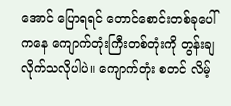အောင် ပြောရရင် တောင်စောင်းတစ်ခုပေါ်ကနေ ကျောက်တုံးကြီးတစ်တုံးကို တွန်းချလိုက်သလိုပါပဲ။ ကျောက်တုံး စတင် လိမ့်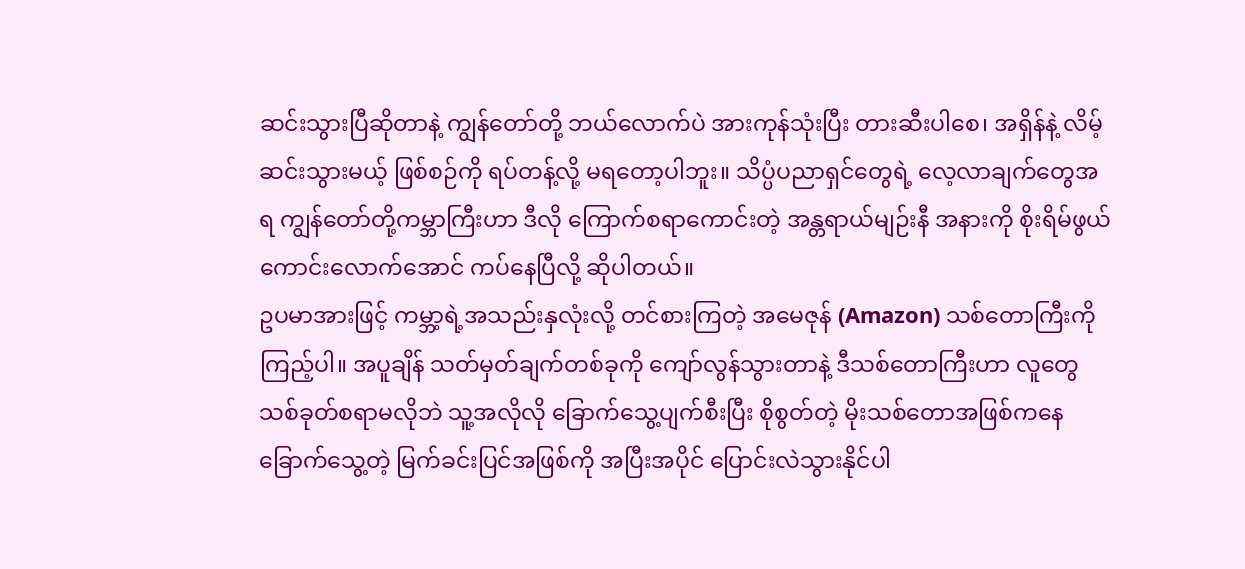ဆင်းသွားပြီဆိုတာနဲ့ ကျွန်တော်တို့ ဘယ်လောက်ပဲ အားကုန်သုံးပြီး တားဆီးပါစေ၊ အရှိန်နဲ့ လိမ့်ဆင်းသွားမယ့် ဖြစ်စဉ်ကို ရပ်တန့်လို့ မရတော့ပါဘူး။ သိပ္ပံပညာရှင်တွေရဲ့ လေ့လာချက်တွေအရ ကျွန်တော်တို့ကမ္ဘာကြီးဟာ ဒီလို ကြောက်စရာကောင်းတဲ့ အန္တရာယ်မျဉ်းနီ အနားကို စိုးရိမ်ဖွယ်ကောင်းလောက်အောင် ကပ်နေပြီလို့ ဆိုပါတယ်။
ဥပမာအားဖြင့် ကမ္ဘာ့ရဲ့အသည်းနှလုံးလို့ တင်စားကြတဲ့ အမေဇုန် (Amazon) သစ်တောကြီးကို ကြည့်ပါ။ အပူချိန် သတ်မှတ်ချက်တစ်ခုကို ကျော်လွန်သွားတာနဲ့ ဒီသစ်တောကြီးဟာ လူတွေ သစ်ခုတ်စရာမလိုဘဲ သူ့အလိုလို ခြောက်သွေ့ပျက်စီးပြီး စိုစွတ်တဲ့ မိုးသစ်တောအဖြစ်ကနေ ခြောက်သွေ့တဲ့ မြက်ခင်းပြင်အဖြစ်ကို အပြီးအပိုင် ပြောင်းလဲသွားနိုင်ပါ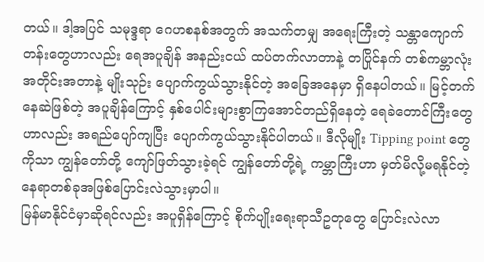တယ်။ ဒါ့အပြင် သမုဒ္ဒရာ ဂေဟစနစ်အတွက် အသက်တမျှ အရေးကြီးတဲ့ သန္တာကျောက်တန်းတွေဟာလည်း ရေအပူချိန် အနည်းငယ် ထပ်တက်လာတာနဲ့ တပြိုင်နက် တစ်ကမ္ဘာလုံးအတိုင်းအတာနဲ့ မျိုးသုဉ်း ပျောက်ကွယ်သွားနိုင်တဲ့ အခြေအနေမှာ ရှိနေပါတယ်။ မြင့်တက်နေဆဲဖြစ်တဲ့ အပူချိန်ကြောင့် နှစ်ပေါင်းများစွာကြအောင်တည်ရှိနေတဲ့ ရေခဲတောင်ကြီးတွေဟာလည်း အရည်ပျော်ကျပြီး ပျောက်ကွယ်သွားနိုင်ပါတယ်။ ဒီလိုမျိုး Tipping point တွေကိုသာ ကျွန်တော်တို့ ကျော်ဖြတ်သွားခဲ့ရင် ကျွန်တော်တို့ရဲ့ ကမ္ဘာကြီးဟာ မှတ်မိလို့မရနိုင်တဲ့ နေရာတစ်ခုအဖြစ်ပြောင်းလဲသွားမှာပါ။
မြန်မာနိုင်ငံမှာဆိုရင်လည်း အပူရှိန်ကြောင့် စိုက်ပျိုးရေးရာသီဥတုတွေ ပြောင်းလဲလာ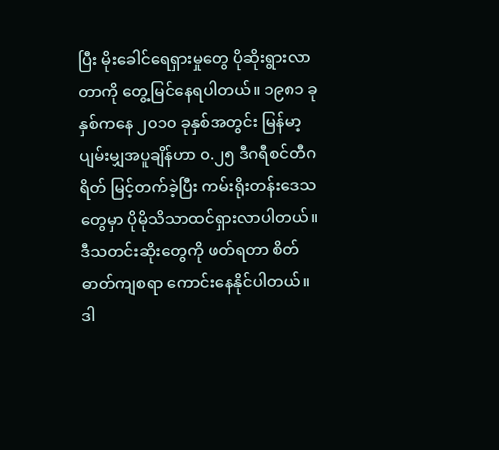ပြီး မိုးခေါင်ရေရှားမှုတွေ ပိုဆိုးရွားလာတာကို တွေ့မြင်နေရပါတယ်။ ၁၉၈၁ ခုနှစ်ကနေ ၂၀၁၀ ခုနှစ်အတွင်း မြန်မာ့ပျမ်းမျှအပူချိန်ဟာ ၀.၂၅ ဒီဂရီစင်တီဂရိတ် မြင့်တက်ခဲ့ပြီး ကမ်းရိုးတန်းဒေသတွေမှာ ပိုမိုသိသာထင်ရှားလာပါတယ်။
ဒီသတင်းဆိုးတွေကို ဖတ်ရတာ စိတ်ဓာတ်ကျစရာ ကောင်းနေနိုင်ပါတယ်။ ဒါ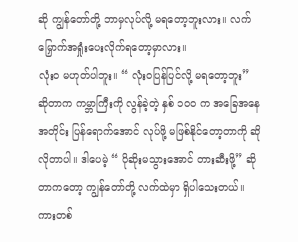ဆို ကျွန်တော်တို့ ဘာမှလုပ်လို့ မရတော့ဘူးလား။ လက်မြှောက်အရှုံးပေးလိုက်ရတော့မှာလား။
လုံးဝ မဟုတ်ပါဘူး။ “ လုံးဝပြန်ပြင်လို့ မရတော့ဘူး” ဆိုတာက ကမ္ဘာကြီးကို လွန်ခဲ့တဲ့ နှစ် ၁၀၀ က အခြေအနေအတိုင်း ပြန်ရောက်အောင် လုပ်ဖို့ မဖြစ်နိုင်တော့တာကို ဆိုလိုတာပါ။ ဒါပေမဲ့ “ ပိုဆိုးမသွားအောင် တားဆီးဖို့” ဆိုတာကတော့ ကျွန်တော်တို့ လက်ထဲမှာ ရှိပါသေးတယ်။
ကားတစ်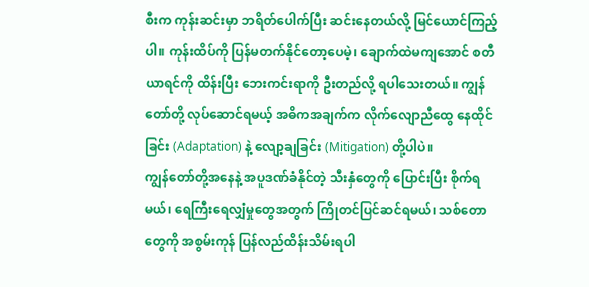စီးက ကုန်းဆင်းမှာ ဘရိတ်ပေါက်ပြီး ဆင်းနေတယ်လို့ မြင်ယောင်ကြည့်ပါ။ ကုန်းထိပ်ကို ပြန်မတက်နိုင်တော့ပေမဲ့၊ ချောက်ထဲမကျအောင် စတီယာရင်ကို ထိန်းပြီး ဘေးကင်းရာကို ဦးတည်လို့ ရပါသေးတယ်။ ကျွန်တော်တို့ လုပ်ဆောင်ရမယ့် အဓိကအချက်က လိုက်လျောညီထွေ နေထိုင်ခြင်း (Adaptation) နဲ့ လျော့ချခြင်း (Mitigation) တို့ပါပဲ။
ကျွန်တော်တို့အနေနဲ့ အပူဒဏ်ခံနိုင်တဲ့ သီးနှံတွေကို ပြောင်းပြီး စိုက်ရမယ်၊ ရေကြီးရေလျှံမှုတွေအတွက် ကြိုတင်ပြင်ဆင်ရမယ်၊ သစ်တောတွေကို အစွမ်းကုန် ပြန်လည်ထိန်းသိမ်းရပါ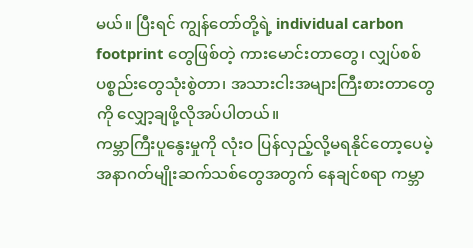မယ်။ ပြီးရင် ကျွန်တော်တို့ရဲ့ individual carbon footprint တွေဖြစ်တဲ့ ကားမောင်းတာတွေ၊ လျှပ်စစ်ပစ္စည်းတွေသုံးစွဲတာ၊ အသားငါးအများကြီးစားတာတွေကို လျှော့ချဖို့လိုအပ်ပါတယ်။
ကမ္ဘာကြီးပူနွေးမှုကို လုံးဝ ပြန်လှည့်လို့မရနိုင်တော့ပေမဲ့ အနာဂတ်မျိုးဆက်သစ်တွေအတွက် နေချင်စရာ ကမ္ဘာ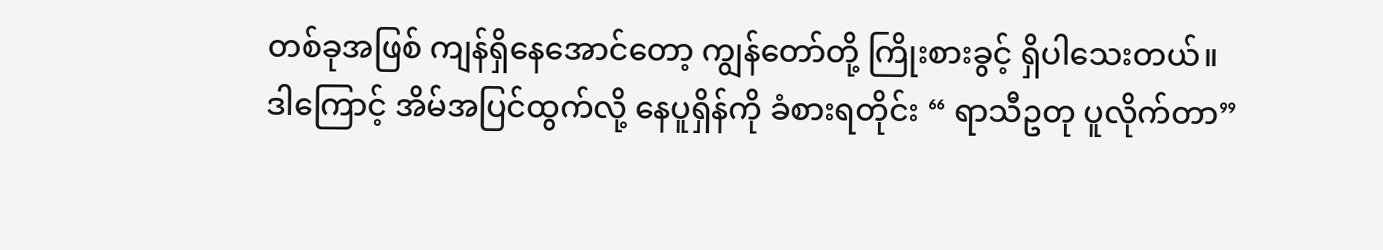တစ်ခုအဖြစ် ကျန်ရှိနေအောင်တော့ ကျွန်တော်တို့ ကြိုးစားခွင့် ရှိပါသေးတယ်။
ဒါကြောင့် အိမ်အပြင်ထွက်လို့ နေပူရှိန်ကို ခံစားရတိုင်း “ ရာသီဥတု ပူလိုက်တာ”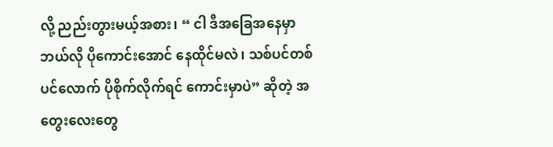လို့ ညည်းတွားမယ့်အစား၊ “ ငါ ဒီအခြေအနေမှာ ဘယ်လို ပိုကောင်းအောင် နေထိုင်မလဲ၊ သစ်ပင်တစ်ပင်လောက် ပိုစိုက်လိုက်ရင် ကောင်းမှာပဲ” ဆိုတဲ့ အတွေးလေးတွေ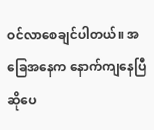ဝင်လာစေချင်ပါတယ်။ အခြေအနေက နောက်ကျနေပြီဆိုပေ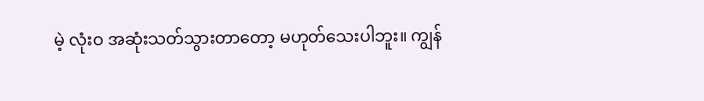မဲ့ လုံးဝ အဆုံးသတ်သွားတာတော့ မဟုတ်သေးပါဘူး။ ကျွန်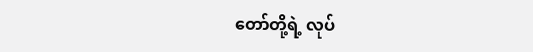တော်တို့ရဲ့ လုပ်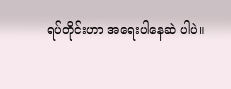ရပ်တိုင်းဟာ အရေးပါနေဆဲ ပါပဲ။